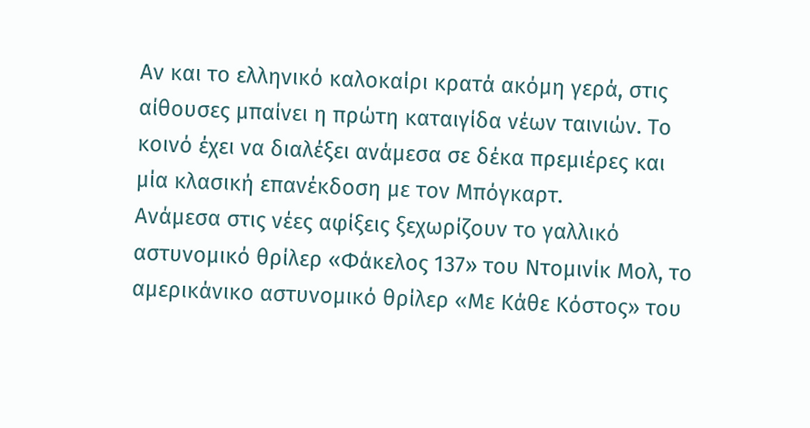Αν και το ελληνικό καλοκαίρι κρατά ακόμη γερά, στις αίθουσες μπαίνει η πρώτη καταιγίδα νέων ταινιών. Το κοινό έχει να διαλέξει ανάμεσα σε δέκα πρεμιέρες και μία κλασική επανέκδοση με τον Μπόγκαρτ.
Ανάμεσα στις νέες αφίξεις ξεχωρίζουν το γαλλικό αστυνομικό θρίλερ «Φάκελος 137» του Ντομινίκ Μολ, το αμερικάνικο αστυνομικό θρίλερ «Με Κάθε Κόστος» του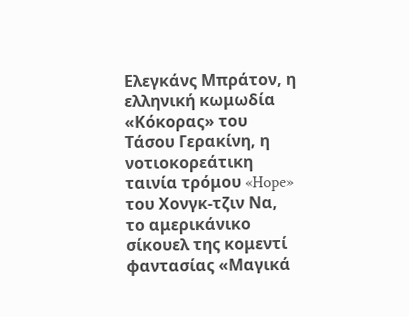Ελεγκάνς Μπράτον, η ελληνική κωμωδία «Κόκορας» του Τάσου Γερακίνη, η νοτιοκορεάτικη ταινία τρόμου «Hope» του Χονγκ-τζιν Να, το αμερικάνικο σίκουελ της κομεντί φαντασίας «Μαγικά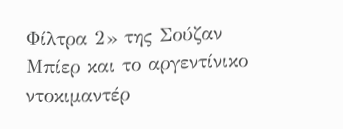Φίλτρα 2» της Σούζαν Μπίερ και το αργεντίνικο ντοκιμαντέρ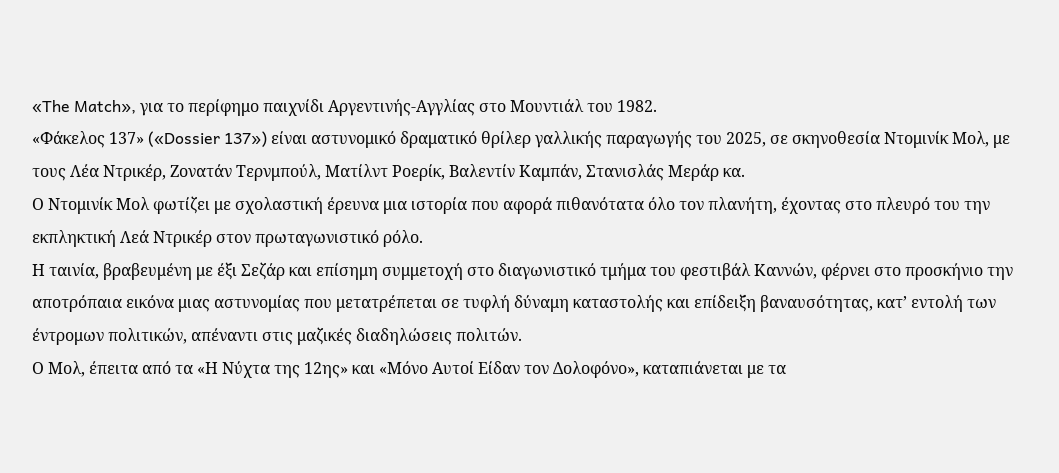«The Match», για το περίφημο παιχνίδι Αργεντινής-Αγγλίας στο Μουντιάλ του 1982.
«Φάκελος 137» («Dossier 137») είναι αστυνομικό δραματικό θρίλερ γαλλικής παραγωγής του 2025, σε σκηνοθεσία Ντομινίκ Μολ, με τους Λέα Ντρικέρ, Ζονατάν Τερνμπούλ, Ματίλντ Ροερίκ, Βαλεντίν Καμπάν, Στανισλάς Μεράρ κα.
Ο Ντομινίκ Μολ φωτίζει με σχολαστική έρευνα μια ιστορία που αφορά πιθανότατα όλο τον πλανήτη, έχοντας στο πλευρό του την εκπληκτική Λεά Ντρικέρ στον πρωταγωνιστικό ρόλο.
Η ταινία, βραβευμένη με έξι Σεζάρ και επίσημη συμμετοχή στο διαγωνιστικό τμήμα του φεστιβάλ Καννών, φέρνει στο προσκήνιο την αποτρόπαια εικόνα μιας αστυνομίας που μετατρέπεται σε τυφλή δύναμη καταστολής και επίδειξη βαναυσότητας, κατ’ εντολή των έντρομων πολιτικών, απέναντι στις μαζικές διαδηλώσεις πολιτών.
Ο Μολ, έπειτα από τα «Η Νύχτα της 12ης» και «Μόνο Αυτοί Είδαν τον Δολοφόνο», καταπιάνεται με τα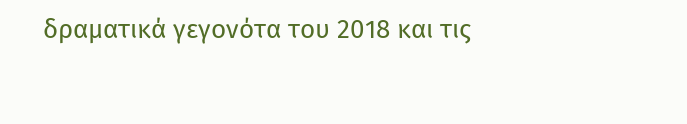δραματικά γεγονότα του 2018 και τις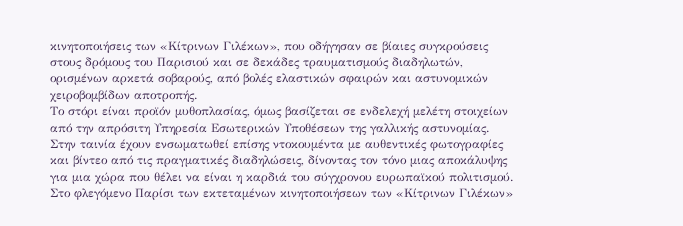κινητοποιήσεις των «Κίτρινων Γιλέκων», που οδήγησαν σε βίαιες συγκρούσεις στους δρόμους του Παρισιού και σε δεκάδες τραυματισμούς διαδηλωτών, ορισμένων αρκετά σοβαρούς, από βολές ελαστικών σφαιρών και αστυνομικών χειροβομβίδων αποτροπής.
Το στόρι είναι προϊόν μυθοπλασίας, όμως βασίζεται σε ενδελεχή μελέτη στοιχείων από την απρόσιτη Υπηρεσία Εσωτερικών Υποθέσεων της γαλλικής αστυνομίας. Στην ταινία έχουν ενσωματωθεί επίσης ντοκουμέντα με αυθεντικές φωτογραφίες και βίντεο από τις πραγματικές διαδηλώσεις, δίνοντας τον τόνο μιας αποκάλυψης για μια χώρα που θέλει να είναι η καρδιά του σύγχρονου ευρωπαϊκού πολιτισμού.
Στο φλεγόμενο Παρίσι των εκτεταμένων κινητοποιήσεων των «Κίτρινων Γιλέκων»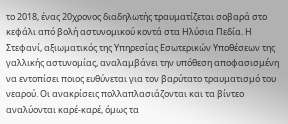το 2018, ένας 20χρονος διαδηλωτής τραυματίζεται σοβαρά στο κεφάλι από βολή αστυνομικού κοντά στα Ηλύσια Πεδία. Η Στεφανί, αξιωματικός της Υπηρεσίας Εσωτερικών Υποθέσεων της γαλλικής αστυνομίας, αναλαμβάνει την υπόθεση αποφασισμένη να εντοπίσει ποιος ευθύνεται για τον βαρύτατο τραυματισμό του νεαρού. Οι ανακρίσεις πολλαπλασιάζονται και τα βίντεο αναλύονται καρέ-καρέ, όμως τα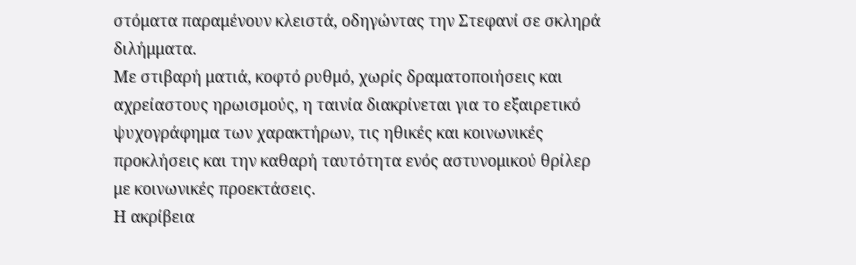στόματα παραμένουν κλειστά, οδηγώντας την Στεφανί σε σκληρά διλήμματα.
Με στιβαρή ματιά, κοφτό ρυθμό, χωρίς δραματοποιήσεις και αχρείαστους ηρωισμούς, η ταινία διακρίνεται για το εξαιρετικό ψυχογράφημα των χαρακτήρων, τις ηθικές και κοινωνικές προκλήσεις και την καθαρή ταυτότητα ενός αστυνομικού θρίλερ με κοινωνικές προεκτάσεις.
Η ακρίβεια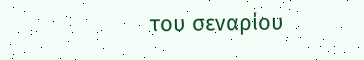του σεναρίου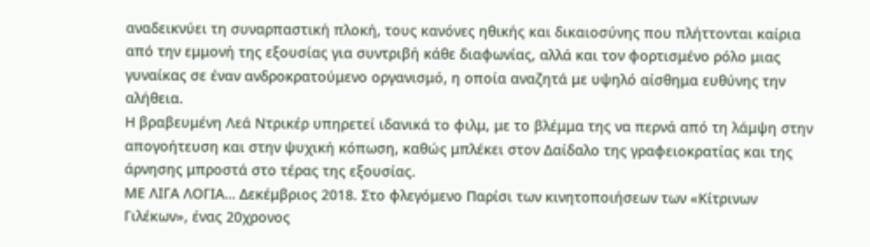αναδεικνύει τη συναρπαστική πλοκή, τους κανόνες ηθικής και δικαιοσύνης που πλήττονται καίρια από την εμμονή της εξουσίας για συντριβή κάθε διαφωνίας, αλλά και τον φορτισμένο ρόλο μιας γυναίκας σε έναν ανδροκρατούμενο οργανισμό, η οποία αναζητά με υψηλό αίσθημα ευθύνης την αλήθεια.
Η βραβευμένη Λεά Ντρικέρ υπηρετεί ιδανικά το φιλμ, με το βλέμμα της να περνά από τη λάμψη στην απογοήτευση και στην ψυχική κόπωση, καθώς μπλέκει στον Δαίδαλο της γραφειοκρατίας και της άρνησης μπροστά στο τέρας της εξουσίας.
ΜΕ ΛΙΓΑ ΛΟΓΙΑ… Δεκέμβριος 2018. Στο φλεγόμενο Παρίσι των κινητοποιήσεων των «Κίτρινων Γιλέκων», ένας 20χρονος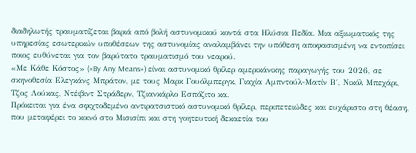διαδηλωτής τραυματίζεται βαριά από βολή αστυνομικού κοντά στα Ηλύσια Πεδία. Μια αξιωματικός της υπηρεσίας εσωτερικών υποθέσεων της αστυνομίας αναλαμβάνει την υπόθεση αποφασισμένη να εντοπίσει ποιος ευθύνεται για τον βαρύτατο τραυματισμό του νεαρού.
«Με Κάθε Κόστος» («By Any Means») είναι αστυνομικό θρίλερ αμερικάνικης παραγωγής του 2026, σε σκηνοθεσία Ελεγκάνς Μπράτον, με τους Μαρκ Γουόλμπεργκ, Γιαχία Αμπντούλ-Ματίν Β΄, Νικόλ Μπεχάρι, Τζος Λούκας, Ντέιβιντ Στράδερν, Τζιανκάρλο Εσπόζιτο κα.
Πρόκειται για ένα σφιχτοδεμένο αντιρατσιστικό αστυνομικό θρίλερ, περιπετειώδες και ευχάριστο στη θέαση, που μεταφέρει το κοινό στο Μισισίπι και στη γοητευτική δεκαετία του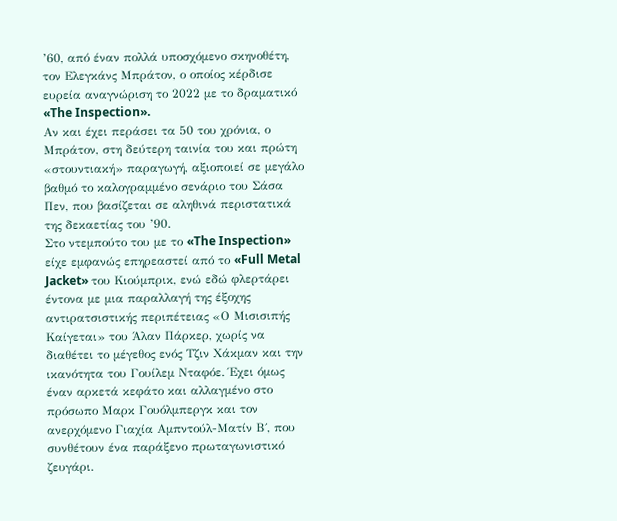’60, από έναν πολλά υποσχόμενο σκηνοθέτη, τον Ελεγκάνς Μπράτον, ο οποίος κέρδισε ευρεία αναγνώριση το 2022 με το δραματικό «The Inspection».
Αν και έχει περάσει τα 50 του χρόνια, ο Μπράτον, στη δεύτερη ταινία του και πρώτη «στουντιακή» παραγωγή, αξιοποιεί σε μεγάλο βαθμό το καλογραμμένο σενάριο του Σάσα Πεν, που βασίζεται σε αληθινά περιστατικά της δεκαετίας του ’90.
Στο ντεμπούτο του με το «The Inspection» είχε εμφανώς επηρεαστεί από το «Full Metal Jacket» του Κιούμπρικ, ενώ εδώ φλερτάρει έντονα με μια παραλλαγή της έξοχης αντιρατσιστικής περιπέτειας «Ο Μισισιπής Καίγεται» του Άλαν Πάρκερ, χωρίς να διαθέτει το μέγεθος ενός Τζιν Χάκμαν και την ικανότητα του Γουίλεμ Νταφόε. Έχει όμως έναν αρκετά κεφάτο και αλλαγμένο στο πρόσωπο Μαρκ Γουόλμπεργκ και τον ανερχόμενο Γιαχία Αμπντούλ-Ματίν Β΄, που συνθέτουν ένα παράξενο πρωταγωνιστικό ζευγάρι.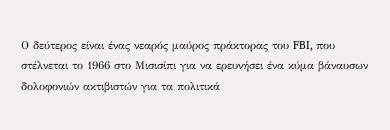Ο δεύτερος είναι ένας νεαρός μαύρος πράκτορας του FBI, που στέλνεται το 1966 στο Μισισίπι για να ερευνήσει ένα κύμα βάναυσων δολοφονιών ακτιβιστών για τα πολιτικά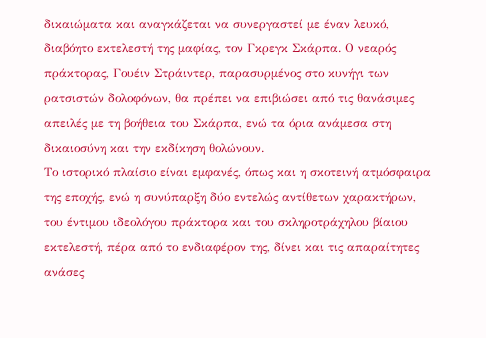δικαιώματα και αναγκάζεται να συνεργαστεί με έναν λευκό, διαβόητο εκτελεστή της μαφίας, τον Γκρεγκ Σκάρπα. Ο νεαρός πράκτορας, Γουέιν Στράιντερ, παρασυρμένος στο κυνήγι των ρατσιστών δολοφόνων, θα πρέπει να επιβιώσει από τις θανάσιμες απειλές με τη βοήθεια του Σκάρπα, ενώ τα όρια ανάμεσα στη δικαιοσύνη και την εκδίκηση θολώνουν.
Το ιστορικό πλαίσιο είναι εμφανές, όπως και η σκοτεινή ατμόσφαιρα της εποχής, ενώ η συνύπαρξη δύο εντελώς αντίθετων χαρακτήρων, του έντιμου ιδεολόγου πράκτορα και του σκληροτράχηλου βίαιου εκτελεστή, πέρα από το ενδιαφέρον της, δίνει και τις απαραίτητες ανάσες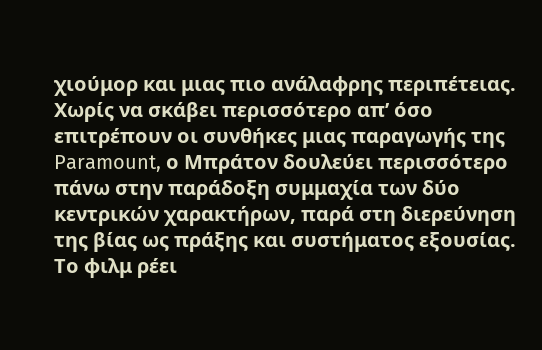χιούμορ και μιας πιο ανάλαφρης περιπέτειας.
Χωρίς να σκάβει περισσότερο απ’ όσο επιτρέπουν οι συνθήκες μιας παραγωγής της Paramount, ο Μπράτον δουλεύει περισσότερο πάνω στην παράδοξη συμμαχία των δύο κεντρικών χαρακτήρων, παρά στη διερεύνηση της βίας ως πράξης και συστήματος εξουσίας.
Το φιλμ ρέει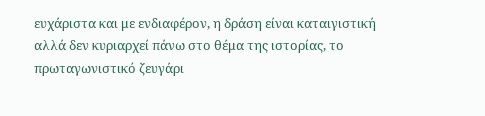ευχάριστα και με ενδιαφέρον, η δράση είναι καταιγιστική αλλά δεν κυριαρχεί πάνω στο θέμα της ιστορίας, το πρωταγωνιστικό ζευγάρι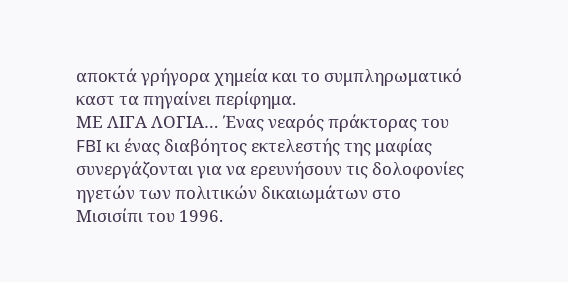αποκτά γρήγορα χημεία και το συμπληρωματικό καστ τα πηγαίνει περίφημα.
ΜΕ ΛΙΓΑ ΛΟΓΙΑ… Ένας νεαρός πράκτορας του FBI κι ένας διαβόητος εκτελεστής της μαφίας συνεργάζονται για να ερευνήσουν τις δολοφονίες ηγετών των πολιτικών δικαιωμάτων στο Μισισίπι του 1996.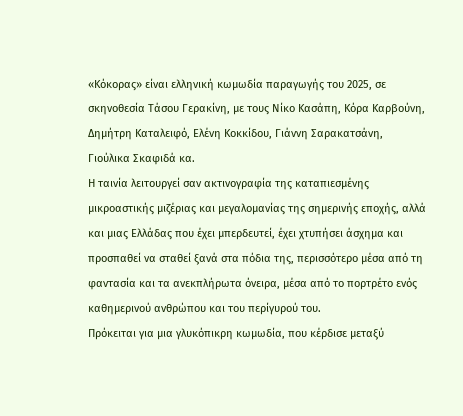«Κόκορας» είναι ελληνική κωμωδία παραγωγής του 2025, σε σκηνοθεσία Τάσου Γερακίνη, με τους Νίκο Κασάπη, Κόρα Καρβούνη, Δημήτρη Καταλειφό, Ελένη Κοκκίδου, Γιάννη Σαρακατσάνη, Γιούλικα Σκαφιδά κα.
Η ταινία λειτουργεί σαν ακτινογραφία της καταπιεσμένης μικροαστικής μιζέριας και μεγαλομανίας της σημερινής εποχής, αλλά και μιας Ελλάδας που έχει μπερδευτεί, έχει χτυπήσει άσχημα και προσπαθεί να σταθεί ξανά στα πόδια της, περισσότερο μέσα από τη φαντασία και τα ανεκπλήρωτα όνειρα, μέσα από το πορτρέτο ενός καθημερινού ανθρώπου και του περίγυρού του.
Πρόκειται για μια γλυκόπικρη κωμωδία, που κέρδισε μεταξύ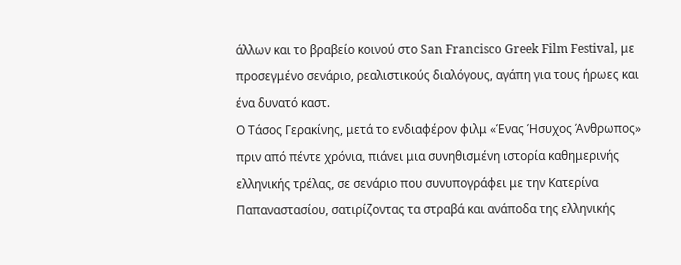άλλων και το βραβείο κοινού στο San Francisco Greek Film Festival, με προσεγμένο σενάριο, ρεαλιστικούς διαλόγους, αγάπη για τους ήρωες και ένα δυνατό καστ.
Ο Τάσος Γερακίνης, μετά το ενδιαφέρον φιλμ «Ένας Ήσυχος Άνθρωπος» πριν από πέντε χρόνια, πιάνει μια συνηθισμένη ιστορία καθημερινής ελληνικής τρέλας, σε σενάριο που συνυπογράφει με την Κατερίνα Παπαναστασίου, σατιρίζοντας τα στραβά και ανάποδα της ελληνικής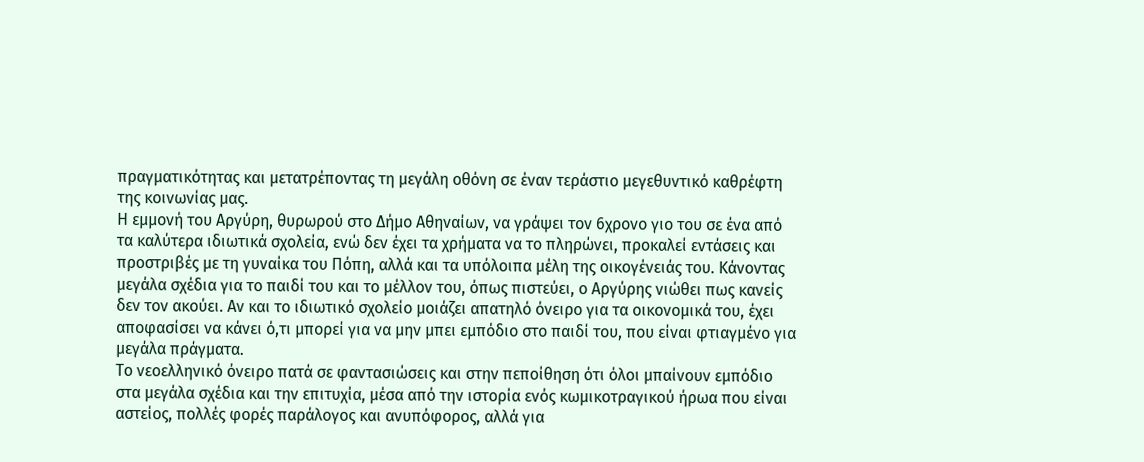πραγματικότητας και μετατρέποντας τη μεγάλη οθόνη σε έναν τεράστιο μεγεθυντικό καθρέφτη της κοινωνίας μας.
Η εμμονή του Αργύρη, θυρωρού στο Δήμο Αθηναίων, να γράψει τον 6χρονο γιο του σε ένα από τα καλύτερα ιδιωτικά σχολεία, ενώ δεν έχει τα χρήματα να το πληρώνει, προκαλεί εντάσεις και προστριβές με τη γυναίκα του Πόπη, αλλά και τα υπόλοιπα μέλη της οικογένειάς του. Κάνοντας μεγάλα σχέδια για το παιδί του και το μέλλον του, όπως πιστεύει, ο Αργύρης νιώθει πως κανείς δεν τον ακούει. Αν και το ιδιωτικό σχολείο μοιάζει απατηλό όνειρο για τα οικονομικά του, έχει αποφασίσει να κάνει ό,τι μπορεί για να μην μπει εμπόδιο στο παιδί του, που είναι φτιαγμένο για μεγάλα πράγματα.
Το νεοελληνικό όνειρο πατά σε φαντασιώσεις και στην πεποίθηση ότι όλοι μπαίνουν εμπόδιο στα μεγάλα σχέδια και την επιτυχία, μέσα από την ιστορία ενός κωμικοτραγικού ήρωα που είναι αστείος, πολλές φορές παράλογος και ανυπόφορος, αλλά για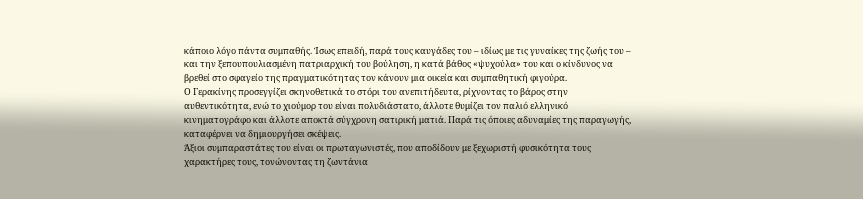κάποιο λόγο πάντα συμπαθής. Ίσως επειδή, παρά τους καυγάδες του – ιδίως με τις γυναίκες της ζωής του – και την ξεπουπουλιασμένη πατριαρχική του βούληση, η κατά βάθος «ψυχούλα» του και ο κίνδυνος να βρεθεί στο σφαγείο της πραγματικότητας τον κάνουν μια οικεία και συμπαθητική φιγούρα.
Ο Γερακίνης προσεγγίζει σκηνοθετικά το στόρι του ανεπιτήδευτα, ρίχνοντας το βάρος στην αυθεντικότητα, ενώ το χιούμορ του είναι πολυδιάστατο, άλλοτε θυμίζει τον παλιό ελληνικό κινηματογράφο και άλλοτε αποκτά σύγχρονη σατιρική ματιά. Παρά τις όποιες αδυναμίες της παραγωγής, καταφέρνει να δημιουργήσει σκέψεις.
Άξιοι συμπαραστάτες του είναι οι πρωταγωνιστές, που αποδίδουν με ξεχωριστή φυσικότητα τους χαρακτήρες τους, τονώνοντας τη ζωντάνια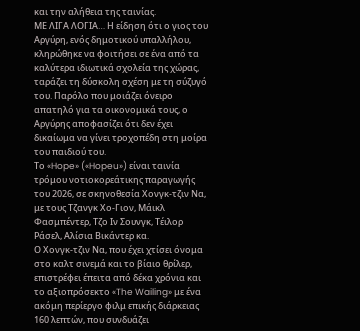και την αλήθεια της ταινίας.
ΜΕ ΛΙΓΑ ΛΟΓΙΑ… Η είδηση ότι ο γιος του Αργύρη, ενός δημοτικού υπαλλήλου, κληρώθηκε να φοιτήσει σε ένα από τα καλύτερα ιδιωτικά σχολεία της χώρας, ταράζει τη δύσκολη σχέση με τη σύζυγό του. Παρόλο που μοιάζει όνειρο απατηλό για τα οικονομικά τους, ο Αργύρης αποφασίζει ότι δεν έχει δικαίωμα να γίνει τροχοπέδη στη μοίρα του παιδιού του.
Το «Hope» («Hopeu») είναι ταινία τρόμου νοτιοκορεάτικης παραγωγής του 2026, σε σκηνοθεσία Χονγκ-τζιν Να, με τους Τζανγκ Χο-Γιον, Μάικλ Φασμπέντερ, Τζο Ιν Σουνγκ, Τέιλορ Ράσελ, Αλίσια Βικάντερ κα.
Ο Χονγκ-τζιν Να, που έχει χτίσει όνομα στο καλτ σινεμά και το βίαιο θρίλερ, επιστρέφει έπειτα από δέκα χρόνια και το αξιοπρόσεκτο «The Wailing» με ένα ακόμη περίεργο φιλμ επικής διάρκειας 160 λεπτών, που συνδυάζει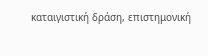καταιγιστική δράση, επιστημονική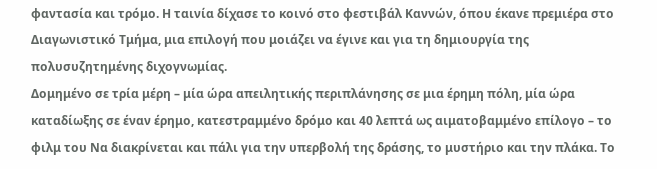φαντασία και τρόμο. Η ταινία δίχασε το κοινό στο φεστιβάλ Καννών, όπου έκανε πρεμιέρα στο Διαγωνιστικό Τμήμα, μια επιλογή που μοιάζει να έγινε και για τη δημιουργία της πολυσυζητημένης διχογνωμίας.
Δομημένο σε τρία μέρη – μία ώρα απειλητικής περιπλάνησης σε μια έρημη πόλη, μία ώρα καταδίωξης σε έναν έρημο, κατεστραμμένο δρόμο και 40 λεπτά ως αιματοβαμμένο επίλογο – το φιλμ του Να διακρίνεται και πάλι για την υπερβολή της δράσης, το μυστήριο και την πλάκα. Το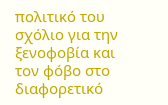πολιτικό του σχόλιο για την ξενοφοβία και τον φόβο στο διαφορετικό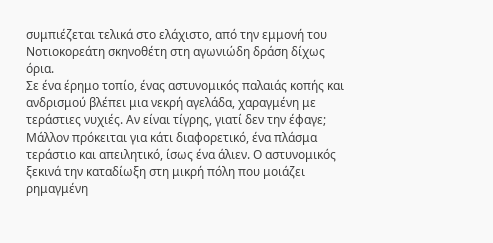συμπιέζεται τελικά στο ελάχιστο, από την εμμονή του Νοτιοκορεάτη σκηνοθέτη στη αγωνιώδη δράση δίχως όρια.
Σε ένα έρημο τοπίο, ένας αστυνομικός παλαιάς κοπής και ανδρισμού βλέπει μια νεκρή αγελάδα, χαραγμένη με τεράστιες νυχιές. Αν είναι τίγρης, γιατί δεν την έφαγε; Μάλλον πρόκειται για κάτι διαφορετικό, ένα πλάσμα τεράστιο και απειλητικό, ίσως ένα άλιεν. Ο αστυνομικός ξεκινά την καταδίωξη στη μικρή πόλη που μοιάζει ρημαγμένη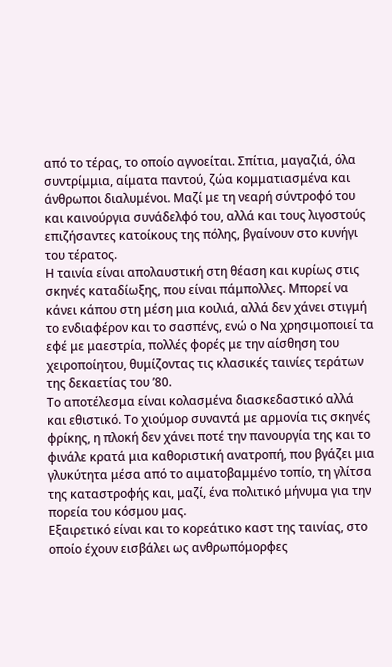από το τέρας, το οποίο αγνοείται. Σπίτια, μαγαζιά, όλα συντρίμμια, αίματα παντού, ζώα κομματιασμένα και άνθρωποι διαλυμένοι. Μαζί με τη νεαρή σύντροφό του και καινούργια συνάδελφό του, αλλά και τους λιγοστούς επιζήσαντες κατοίκους της πόλης, βγαίνουν στο κυνήγι του τέρατος.
Η ταινία είναι απολαυστική στη θέαση και κυρίως στις σκηνές καταδίωξης, που είναι πάμπολλες. Μπορεί να κάνει κάπου στη μέση μια κοιλιά, αλλά δεν χάνει στιγμή το ενδιαφέρον και το σασπένς, ενώ ο Να χρησιμοποιεί τα εφέ με μαεστρία, πολλές φορές με την αίσθηση του χειροποίητου, θυμίζοντας τις κλασικές ταινίες τεράτων της δεκαετίας του ’80.
Το αποτέλεσμα είναι κολασμένα διασκεδαστικό αλλά και εθιστικό. Το χιούμορ συναντά με αρμονία τις σκηνές φρίκης, η πλοκή δεν χάνει ποτέ την πανουργία της και το φινάλε κρατά μια καθοριστική ανατροπή, που βγάζει μια γλυκύτητα μέσα από το αιματοβαμμένο τοπίο, τη γλίτσα της καταστροφής και, μαζί, ένα πολιτικό μήνυμα για την πορεία του κόσμου μας.
Εξαιρετικό είναι και το κορεάτικο καστ της ταινίας, στο οποίο έχουν εισβάλει ως ανθρωπόμορφες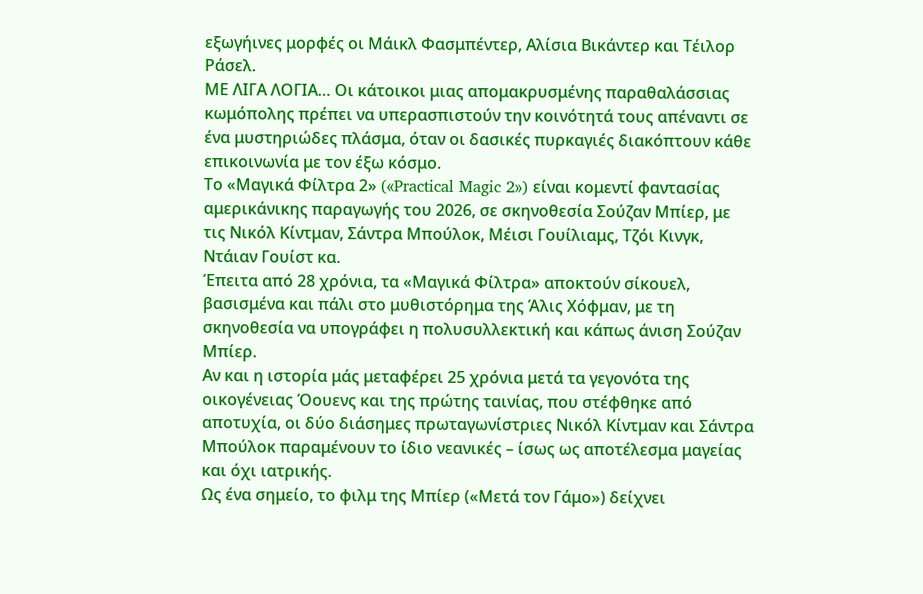εξωγήινες μορφές οι Μάικλ Φασμπέντερ, Αλίσια Βικάντερ και Τέιλορ Ράσελ.
ΜΕ ΛΙΓΑ ΛΟΓΙΑ… Οι κάτοικοι μιας απομακρυσμένης παραθαλάσσιας κωμόπολης πρέπει να υπερασπιστούν την κοινότητά τους απέναντι σε ένα μυστηριώδες πλάσμα, όταν οι δασικές πυρκαγιές διακόπτουν κάθε επικοινωνία με τον έξω κόσμο.
Το «Μαγικά Φίλτρα 2» («Practical Magic 2») είναι κομεντί φαντασίας αμερικάνικης παραγωγής του 2026, σε σκηνοθεσία Σούζαν Μπίερ, με τις Νικόλ Κίντμαν, Σάντρα Μπούλοκ, Μέισι Γουίλιαμς, Τζόι Κινγκ, Ντάιαν Γουίστ κα.
Έπειτα από 28 χρόνια, τα «Μαγικά Φίλτρα» αποκτούν σίκουελ, βασισμένα και πάλι στο μυθιστόρημα της Άλις Χόφμαν, με τη σκηνοθεσία να υπογράφει η πολυσυλλεκτική και κάπως άνιση Σούζαν Μπίερ.
Αν και η ιστορία μάς μεταφέρει 25 χρόνια μετά τα γεγονότα της οικογένειας Όουενς και της πρώτης ταινίας, που στέφθηκε από αποτυχία, οι δύο διάσημες πρωταγωνίστριες Νικόλ Κίντμαν και Σάντρα Μπούλοκ παραμένουν το ίδιο νεανικές – ίσως ως αποτέλεσμα μαγείας και όχι ιατρικής.
Ως ένα σημείο, το φιλμ της Μπίερ («Μετά τον Γάμο») δείχνει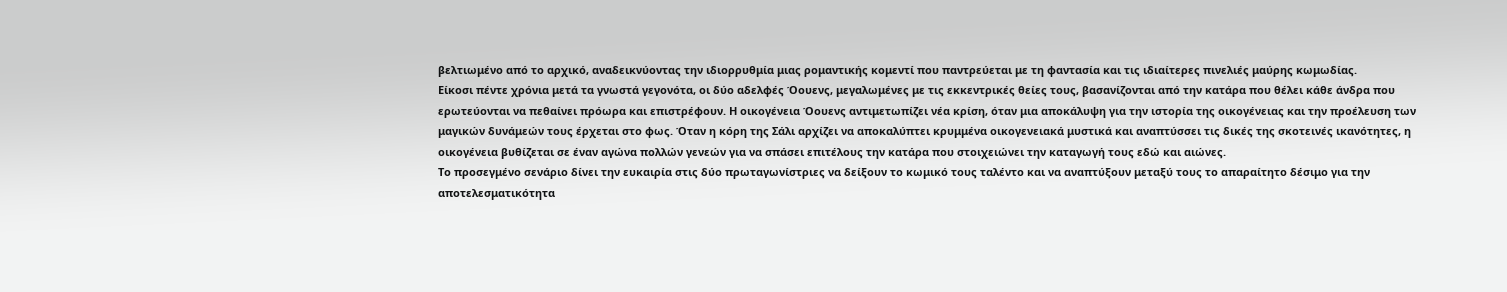βελτιωμένο από το αρχικό, αναδεικνύοντας την ιδιορρυθμία μιας ρομαντικής κομεντί που παντρεύεται με τη φαντασία και τις ιδιαίτερες πινελιές μαύρης κωμωδίας.
Είκοσι πέντε χρόνια μετά τα γνωστά γεγονότα, οι δύο αδελφές Όουενς, μεγαλωμένες με τις εκκεντρικές θείες τους, βασανίζονται από την κατάρα που θέλει κάθε άνδρα που ερωτεύονται να πεθαίνει πρόωρα και επιστρέφουν. Η οικογένεια Όουενς αντιμετωπίζει νέα κρίση, όταν μια αποκάλυψη για την ιστορία της οικογένειας και την προέλευση των μαγικών δυνάμεών τους έρχεται στο φως. Όταν η κόρη της Σάλι αρχίζει να αποκαλύπτει κρυμμένα οικογενειακά μυστικά και αναπτύσσει τις δικές της σκοτεινές ικανότητες, η οικογένεια βυθίζεται σε έναν αγώνα πολλών γενεών για να σπάσει επιτέλους την κατάρα που στοιχειώνει την καταγωγή τους εδώ και αιώνες.
Το προσεγμένο σενάριο δίνει την ευκαιρία στις δύο πρωταγωνίστριες να δείξουν το κωμικό τους ταλέντο και να αναπτύξουν μεταξύ τους το απαραίτητο δέσιμο για την αποτελεσματικότητα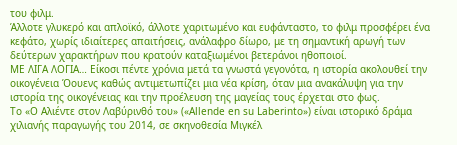του φιλμ.
Άλλοτε γλυκερό και απλοϊκό, άλλοτε χαριτωμένο και ευφάνταστο, το φιλμ προσφέρει ένα κεφάτο, χωρίς ιδιαίτερες απαιτήσεις, ανάλαφρο δίωρο, με τη σημαντική αρωγή των δεύτερων χαρακτήρων που κρατούν καταξιωμένοι βετεράνοι ηθοποιοί.
ΜΕ ΛΙΓΑ ΛΟΓΙΑ… Είκοσι πέντε χρόνια μετά τα γνωστά γεγονότα, η ιστορία ακολουθεί την οικογένεια Όουενς καθώς αντιμετωπίζει μια νέα κρίση, όταν μια ανακάλυψη για την ιστορία της οικογένειας και την προέλευση της μαγείας τους έρχεται στο φως.
Το «Ο Αλιέντε στον Λαβύρινθό του» («Allende en su Laberinto») είναι ιστορικό δράμα χιλιανής παραγωγής του 2014, σε σκηνοθεσία Μιγκέλ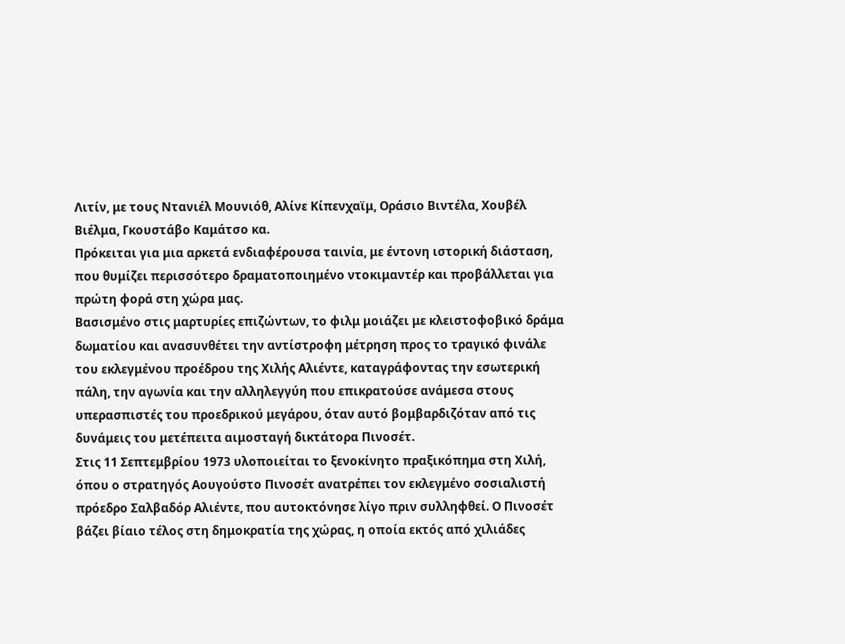Λιτίν, με τους Ντανιέλ Μουνιόθ, Αλίνε Κίπενχαϊμ, Οράσιο Βιντέλα, Χουβέλ Βιέλμα, Γκουστάβο Καμάτσο κα.
Πρόκειται για μια αρκετά ενδιαφέρουσα ταινία, με έντονη ιστορική διάσταση, που θυμίζει περισσότερο δραματοποιημένο ντοκιμαντέρ και προβάλλεται για πρώτη φορά στη χώρα μας.
Βασισμένο στις μαρτυρίες επιζώντων, το φιλμ μοιάζει με κλειστοφοβικό δράμα δωματίου και ανασυνθέτει την αντίστροφη μέτρηση προς το τραγικό φινάλε του εκλεγμένου προέδρου της Χιλής Αλιέντε, καταγράφοντας την εσωτερική πάλη, την αγωνία και την αλληλεγγύη που επικρατούσε ανάμεσα στους υπερασπιστές του προεδρικού μεγάρου, όταν αυτό βομβαρδιζόταν από τις δυνάμεις του μετέπειτα αιμοσταγή δικτάτορα Πινοσέτ.
Στις 11 Σεπτεμβρίου 1973 υλοποιείται το ξενοκίνητο πραξικόπημα στη Χιλή, όπου ο στρατηγός Αουγούστο Πινοσέτ ανατρέπει τον εκλεγμένο σοσιαλιστή πρόεδρο Σαλβαδόρ Αλιέντε, που αυτοκτόνησε λίγο πριν συλληφθεί. Ο Πινοσέτ βάζει βίαιο τέλος στη δημοκρατία της χώρας, η οποία εκτός από χιλιάδες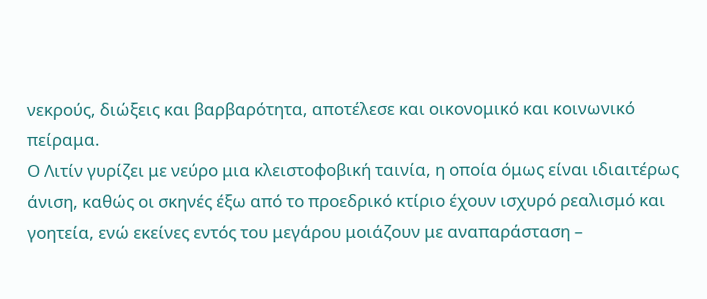νεκρούς, διώξεις και βαρβαρότητα, αποτέλεσε και οικονομικό και κοινωνικό πείραμα.
Ο Λιτίν γυρίζει με νεύρο μια κλειστοφοβική ταινία, η οποία όμως είναι ιδιαιτέρως άνιση, καθώς οι σκηνές έξω από το προεδρικό κτίριο έχουν ισχυρό ρεαλισμό και γοητεία, ενώ εκείνες εντός του μεγάρου μοιάζουν με αναπαράσταση –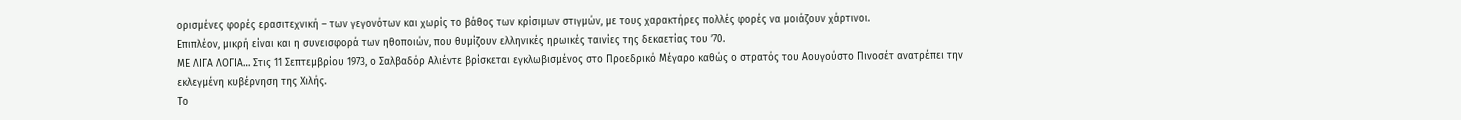ορισμένες φορές ερασιτεχνική – των γεγονότων και χωρίς το βάθος των κρίσιμων στιγμών, με τους χαρακτήρες πολλές φορές να μοιάζουν χάρτινοι.
Επιπλέον, μικρή είναι και η συνεισφορά των ηθοποιών, που θυμίζουν ελληνικές ηρωικές ταινίες της δεκαετίας του ’70.
ΜΕ ΛΙΓΑ ΛΟΓΙΑ… Στις 11 Σεπτεμβρίου 1973, ο Σαλβαδόρ Αλιέντε βρίσκεται εγκλωβισμένος στο Προεδρικό Μέγαρο καθώς ο στρατός του Αουγούστο Πινοσέτ ανατρέπει την εκλεγμένη κυβέρνηση της Χιλής.
Το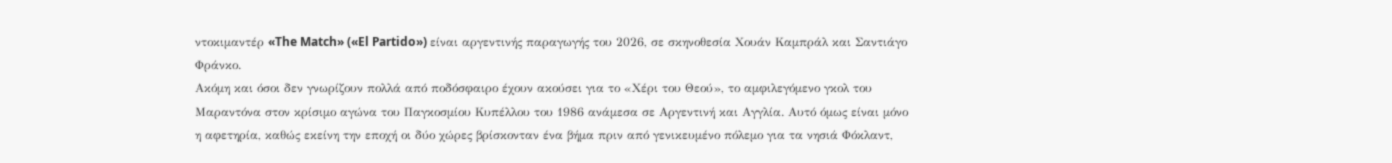ντοκιμαντέρ «The Match» («El Partido») είναι αργεντινής παραγωγής του 2026, σε σκηνοθεσία Χουάν Καμπράλ και Σαντιάγο Φράνκο.
Ακόμη και όσοι δεν γνωρίζουν πολλά από ποδόσφαιρο έχουν ακούσει για το «Χέρι του Θεού», το αμφιλεγόμενο γκολ του Μαραντόνα στον κρίσιμο αγώνα του Παγκοσμίου Κυπέλλου του 1986 ανάμεσα σε Αργεντινή και Αγγλία. Αυτό όμως είναι μόνο η αφετηρία, καθώς εκείνη την εποχή οι δύο χώρες βρίσκονταν ένα βήμα πριν από γενικευμένο πόλεμο για τα νησιά Φόκλαντ,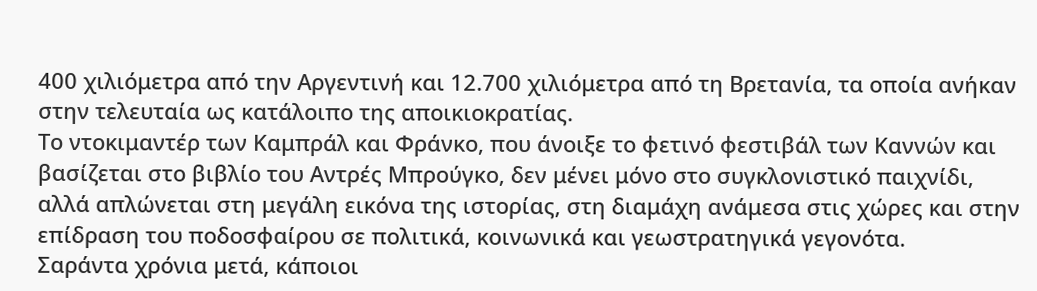400 χιλιόμετρα από την Αργεντινή και 12.700 χιλιόμετρα από τη Βρετανία, τα οποία ανήκαν στην τελευταία ως κατάλοιπο της αποικιοκρατίας.
Το ντοκιμαντέρ των Καμπράλ και Φράνκο, που άνοιξε το φετινό φεστιβάλ των Καννών και βασίζεται στο βιβλίο του Αντρές Μπρούγκο, δεν μένει μόνο στο συγκλονιστικό παιχνίδι, αλλά απλώνεται στη μεγάλη εικόνα της ιστορίας, στη διαμάχη ανάμεσα στις χώρες και στην επίδραση του ποδοσφαίρου σε πολιτικά, κοινωνικά και γεωστρατηγικά γεγονότα.
Σαράντα χρόνια μετά, κάποιοι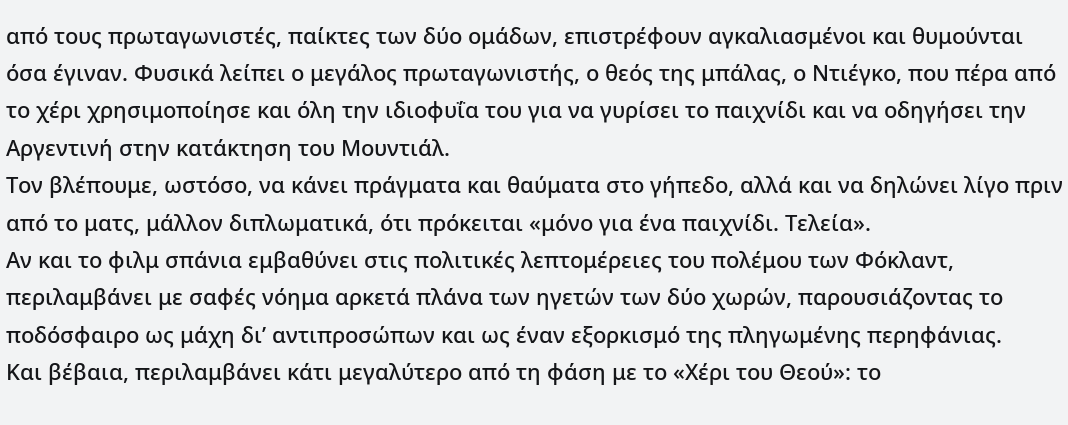από τους πρωταγωνιστές, παίκτες των δύο ομάδων, επιστρέφουν αγκαλιασμένοι και θυμούνται όσα έγιναν. Φυσικά λείπει ο μεγάλος πρωταγωνιστής, ο θεός της μπάλας, ο Ντιέγκο, που πέρα από το χέρι χρησιμοποίησε και όλη την ιδιοφυΐα του για να γυρίσει το παιχνίδι και να οδηγήσει την Αργεντινή στην κατάκτηση του Μουντιάλ.
Τον βλέπουμε, ωστόσο, να κάνει πράγματα και θαύματα στο γήπεδο, αλλά και να δηλώνει λίγο πριν από το ματς, μάλλον διπλωματικά, ότι πρόκειται «μόνο για ένα παιχνίδι. Τελεία».
Αν και το φιλμ σπάνια εμβαθύνει στις πολιτικές λεπτομέρειες του πολέμου των Φόκλαντ, περιλαμβάνει με σαφές νόημα αρκετά πλάνα των ηγετών των δύο χωρών, παρουσιάζοντας το ποδόσφαιρο ως μάχη δι’ αντιπροσώπων και ως έναν εξορκισμό της πληγωμένης περηφάνιας.
Και βέβαια, περιλαμβάνει κάτι μεγαλύτερο από τη φάση με το «Χέρι του Θεού»: το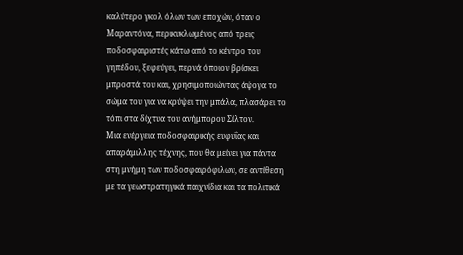καλύτερο γκολ όλων των εποχών, όταν ο Μαραντόνα, περικυκλωμένος από τρεις ποδοσφαιριστές κάτω από το κέντρο του γηπέδου, ξεφεύγει, περνά όποιον βρίσκει μπροστά του και, χρησιμοποιώντας άψογα το σώμα του για να κρύψει την μπάλα, πλασάρει το τόπι στα δίχτυα του ανήμπορου Σίλτον.
Μια ενέργεια ποδοσφαιρικής ευφυΐας και απαράμιλλης τέχνης, που θα μείνει για πάντα στη μνήμη των ποδοσφαιρόφιλων, σε αντίθεση με τα γεωστρατηγικά παιχνίδια και τα πολιτικά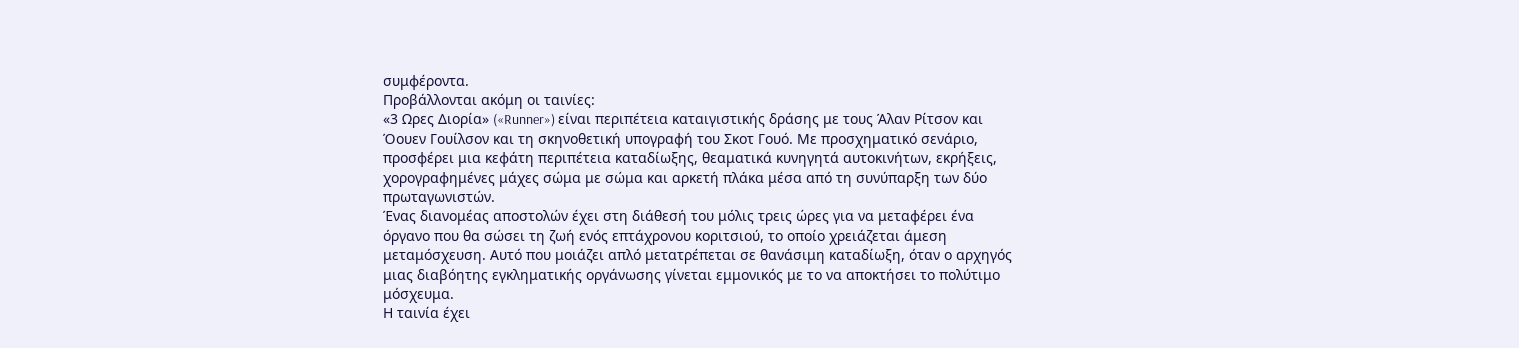συμφέροντα.
Προβάλλονται ακόμη οι ταινίες:
«3 Ωρες Διορία» («Runner») είναι περιπέτεια καταιγιστικής δράσης με τους Άλαν Ρίτσον και Όουεν Γουίλσον και τη σκηνοθετική υπογραφή του Σκοτ Γουό. Με προσχηματικό σενάριο, προσφέρει μια κεφάτη περιπέτεια καταδίωξης, θεαματικά κυνηγητά αυτοκινήτων, εκρήξεις, χορογραφημένες μάχες σώμα με σώμα και αρκετή πλάκα μέσα από τη συνύπαρξη των δύο πρωταγωνιστών.
Ένας διανομέας αποστολών έχει στη διάθεσή του μόλις τρεις ώρες για να μεταφέρει ένα όργανο που θα σώσει τη ζωή ενός επτάχρονου κοριτσιού, το οποίο χρειάζεται άμεση μεταμόσχευση. Αυτό που μοιάζει απλό μετατρέπεται σε θανάσιμη καταδίωξη, όταν ο αρχηγός μιας διαβόητης εγκληματικής οργάνωσης γίνεται εμμονικός με το να αποκτήσει το πολύτιμο μόσχευμα.
Η ταινία έχει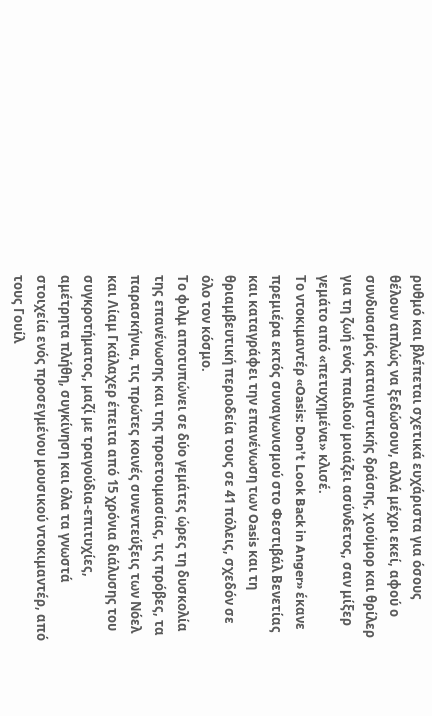ρυθμό και βλέπεται σχετικά ευχάριστα για όσους θέλουν απλώς να ξεδώσουν, αλλά μέχρι εκεί, αφού ο συνδυασμός καταιγιστικής δράσης, χιούμορ και θρίλερ για τη ζωή ενός παιδιού μοιάζει ασύνδετος, σαν μίξερ γεμάτο από «πετυχημένα» κλισέ.
Το ντοκιμαντέρ «Oasis: Don’t Look Back in Anger» έκανε πρεμιέρα εκτός συναγωνισμού στο Φεστιβάλ Βενετίας και καταγράφει την επανένωση των Oasis και τη θριαμβευτική περιοδεία τους σε 41 πόλεις, σχεδόν σε όλο τον κόσμο.
Το φιλμ αποτυπώνει σε δύο γεμάτες ώρες τη δυσκολία της επανένωσης και της προετοιμασίας, τις πρόβες, τα παρασκήνια, τις πρώτες κοινές συνεντεύξεις των Νόελ και Λίαμ Γκάλαχερ έπειτα από 15 χρόνια διάλυσης του συγκροτήματος, μαζί με τραγούδια-επιτυχίες, αμέτρητα πλήθη, συγκίνηση και όλα τα γνωστά στοιχεία ενός προσεγμένου μουσικού ντοκιμαντέρ, από τους Γουίλ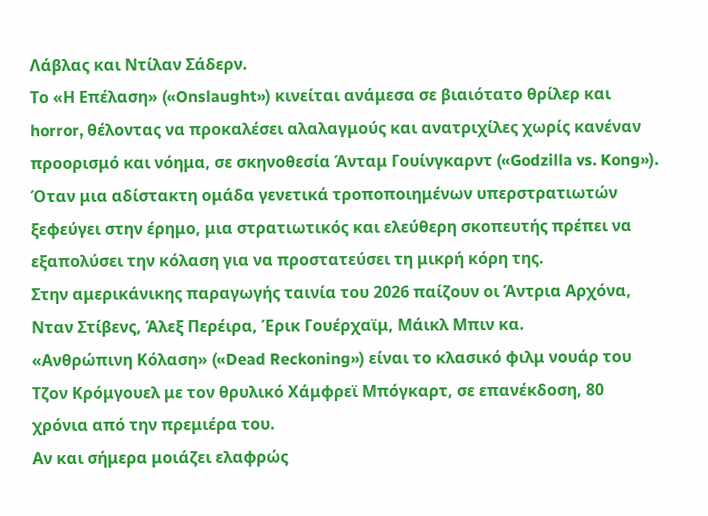Λάβλας και Ντίλαν Σάδερν.
Το «Η Επέλαση» («Onslaught») κινείται ανάμεσα σε βιαιότατο θρίλερ και horror, θέλοντας να προκαλέσει αλαλαγμούς και ανατριχίλες χωρίς κανέναν προορισμό και νόημα, σε σκηνοθεσία Άνταμ Γουίνγκαρντ («Godzilla vs. Kong»).
Όταν μια αδίστακτη ομάδα γενετικά τροποποιημένων υπερστρατιωτών ξεφεύγει στην έρημο, μια στρατιωτικός και ελεύθερη σκοπευτής πρέπει να εξαπολύσει την κόλαση για να προστατεύσει τη μικρή κόρη της.
Στην αμερικάνικης παραγωγής ταινία του 2026 παίζουν οι Άντρια Αρχόνα, Νταν Στίβενς, Άλεξ Περέιρα, Έρικ Γουέρχαϊμ, Μάικλ Μπιν κα.
«Ανθρώπινη Κόλαση» («Dead Reckoning») είναι το κλασικό φιλμ νουάρ του Τζον Κρόμγουελ με τον θρυλικό Χάμφρεϊ Μπόγκαρτ, σε επανέκδοση, 80 χρόνια από την πρεμιέρα του.
Αν και σήμερα μοιάζει ελαφρώς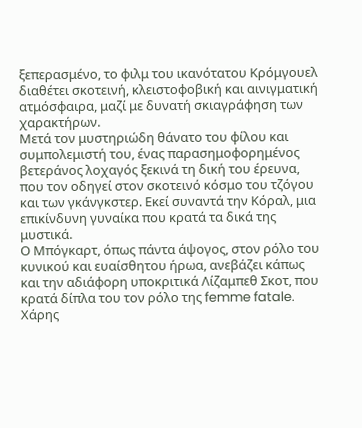ξεπερασμένο, το φιλμ του ικανότατου Κρόμγουελ διαθέτει σκοτεινή, κλειστοφοβική και αινιγματική ατμόσφαιρα, μαζί με δυνατή σκιαγράφηση των χαρακτήρων.
Μετά τον μυστηριώδη θάνατο του φίλου και συμπολεμιστή του, ένας παρασημοφορημένος βετεράνος λοχαγός ξεκινά τη δική του έρευνα, που τον οδηγεί στον σκοτεινό κόσμο του τζόγου και των γκάνγκστερ. Εκεί συναντά την Κόραλ, μια επικίνδυνη γυναίκα που κρατά τα δικά της μυστικά.
Ο Μπόγκαρτ, όπως πάντα άψογος, στον ρόλο του κυνικού και ευαίσθητου ήρωα, ανεβάζει κάπως και την αδιάφορη υποκριτικά Λίζαμπεθ Σκοτ, που κρατά δίπλα του τον ρόλο της femme fatale.
Χάρης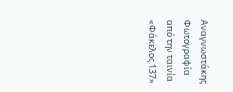Αναγνωστάκης
Φωτογραφία από την ταινία «Φάκελος 137»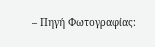– Πηγή Φωτογραφίας: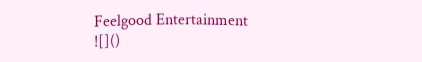Feelgood Entertainment
![]()